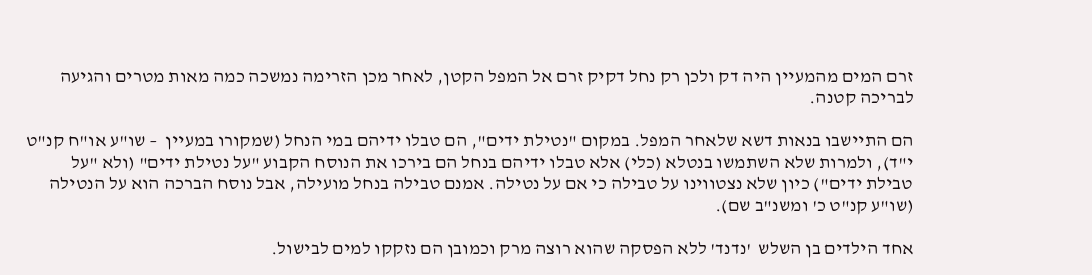זרם המים מהמעיין היה דק ולכן רק נחל דקיק זרם אל המפל הקטן, לאחר מכן הזרימה נמשכה כמה מאות מטרים והגיעה לבריכה קטנה.

הם התיישבו בנאות דשא שלאחר המפל. במקום "נטילת ידים", הם טבלו ידיהם במי הנחל (שמקורו במעיין  – שו"ע או"ח קנ"ט י"ד), ולמרות שלא השתמשו בנטלא (כלי) אלא טבלו ידיהם בנחל הם בירכו את הנוסח הקבוע "על נטילת ידים" (ולא "על טבילת ידים") כיון שלא נצטווינו על טבילה כי אם על נטילה. אמנם טבילה בנחל מועילה, אבל נוסח הברכה הוא על הנטילה (שו"ע קנ"ט כ' ומשנ"ב שם).

אחד הילדים בן השלש  'נדנד' ללא הפסקה שהוא רוצה מרק וכמובן הם נזקקו למים לבישול.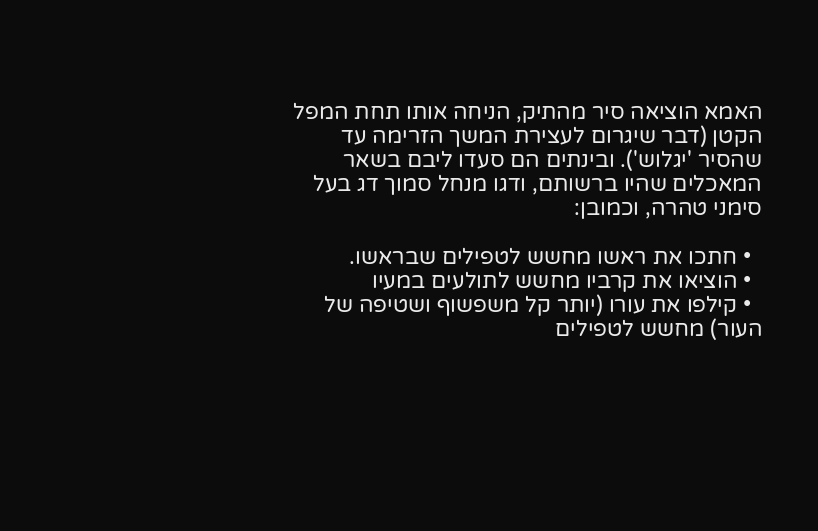האמא הוציאה סיר מהתיק, הניחה אותו תחת המפל הקטן (דבר שיגרום לעצירת המשך הזרימה עד שהסיר 'יגלוש'). ובינתים הם סעדו ליבם בשאר המאכלים שהיו ברשותם, ודגו מנחל סמוך דג בעל סימני טהרה, וכמובן:

  • חתכו את ראשו מחשש לטפילים שבראשו.
  • הוציאו את קרביו מחשש לתולעים במעיו
  • קילפו את עורו (יותר קל משפשוף ושטיפה של העור) מחשש לטפילים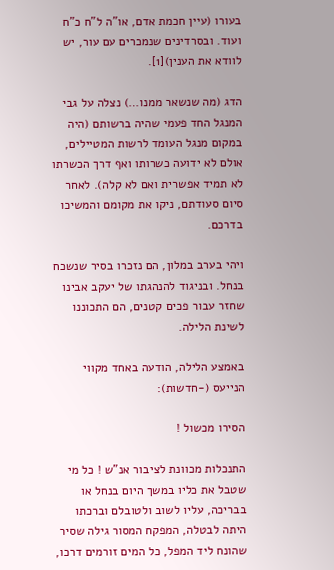בעורו (עיין חכמת אדם, או"ה ל"ח כ"ח ועוד. ובסרדינים שנמכרים עם עור, יש לוודא את הענין)[1].

הדג (מה שנשאר ממנו…) נצלה על גבי המנגל החד פעמי שהיה ברשותם (היה במקום מנגל העומד לרשות המטיילים, אולם לא ידועה כשרותו ואף דרך הכשרתו לא תמיד אפשרית ואם לא קלה). לאחר סיום סעודתם, ניקו את מקומם והמשיכו בדרכם.

ויהי בערב במלון, הם נזכרו בסיר שנשכח בנחל. ובניגוד להנהגתו של יעקב אבינו שחזר עבור פכים קטנים, הם התכוננו לשינת הלילה.

באמצע הלילה, הודעה באחד מקווי הנייעס (-חדשות):

הסירו מכשול !

התנכלות מכוונת לציבור אנ"ש ! כל מי שטבל את כליו במשך היום בנחל או בבריכה, עליו לשוב ולטובלם וברכתו היתה לבטלה, המפקח המסור גילה שסיר שהונח ליד המפל, כל המים זורמים דרכו,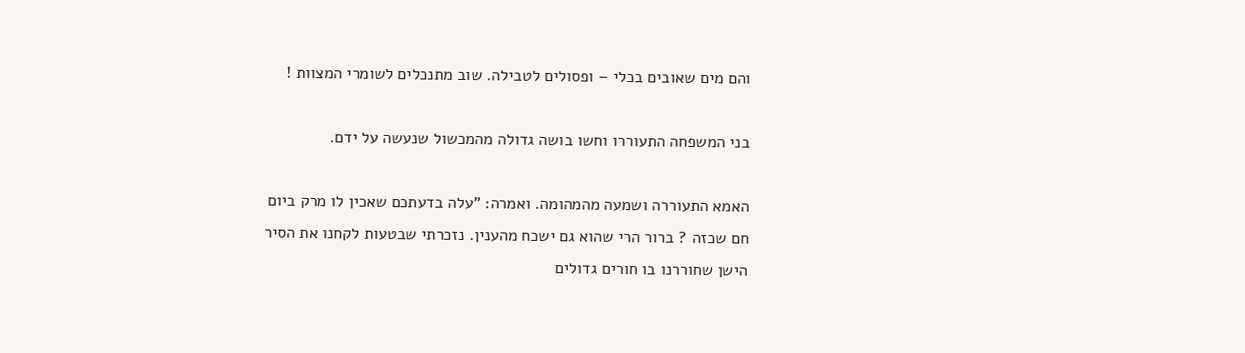והם מים שאובים בכלי – ופסולים לטבילה. שוב מתנכלים לשומרי המצוות !

בני המשפחה התעוררו וחשו בושה גדולה מהמכשול שנעשה על ידם.

האמא התעוררה ושמעה מהמהומה. ואמרה: "עלה בדעתכם שאכין לו מרק ביום חם שכזה ? ברור הרי שהוא גם ישכח מהענין. נזכרתי שבטעות לקחנו את הסיר הישן שחוררנו בו חורים גדולים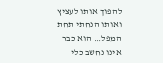להפוך אותו לעציץ ואותו הנחתי תחת המפל… הוא כבר אינו נחשב כלי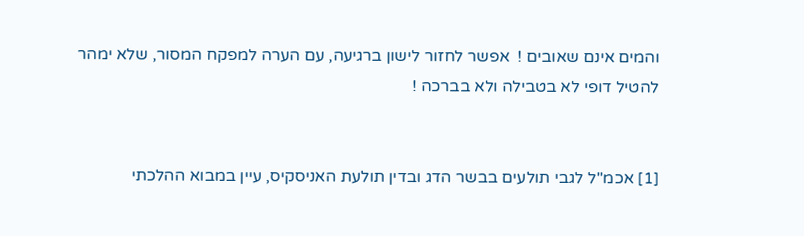והמים אינם שאובים !  אפשר לחזור לישון ברגיעה, עם הערה למפקח המסור, שלא ימהר להטיל דופי לא בטבילה ולא בברכה !


[1] אכמ"ל לגבי תולעים בבשר הדג ובדין תולעת האניסקיס, עיין במבוא ההלכתי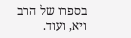בספרו של הרב ויא, ועוד.